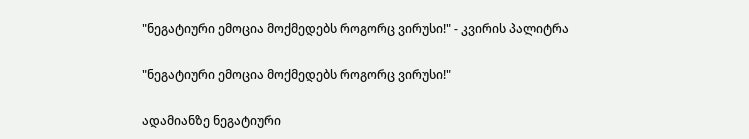"ნეგატიური ემოცია მოქმედებს როგორც ვირუსი!" - კვირის პალიტრა

"ნეგატიური ემოცია მოქმედებს როგორც ვირუსი!"

ადამიანზე ნეგატიური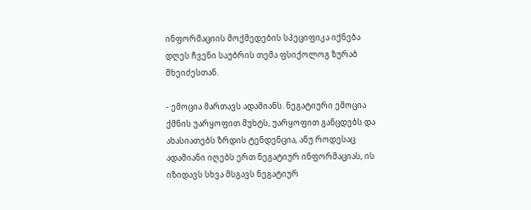ინფორმაციის მოქმედების სპეციფიკა იქნება დღეს ჩვენი საუბრის თემა ფსიქოლოგ ზურაბ მხეიძესთან.

- ემოცია მართავს ადამიანს. ნეგატიური ემოცია ქმნის უარყოფით მუხტს, უარყოფით განცდებს და ახასიათებს ზრდის ტენდენცია, ანუ როდესაც ადამიანი იღებს ერთ ნეგატიურ ინფორმაციას, ის იზიდავს სხვა მსგავს ნეგატიურ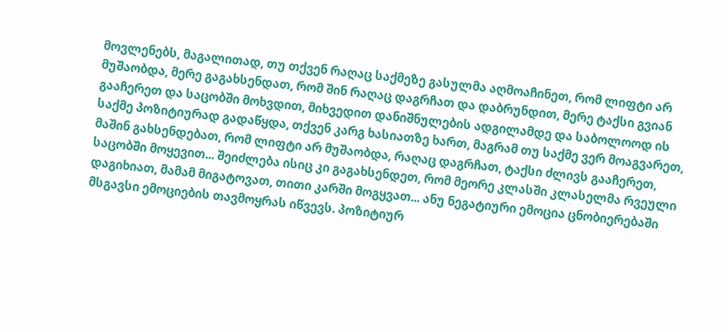მოვლენებს, მაგალითად, თუ თქვენ რაღაც საქმეზე გასულმა აღმოაჩინეთ, რომ ლიფტი არ მუშაობდა, მერე გაგახსენდათ, რომ შინ რაღაც დაგრჩათ და დაბრუნდით, მერე ტაქსი გვიან გააჩერეთ და საცობში მოხვდით, მიხვედით დანიშნულების ადგილამდე და საბოლოოდ ის საქმე პოზიტიურად გადაწყდა, თქვენ კარგ ხასიათზე ხართ, მაგრამ თუ საქმე ვერ მოაგვარეთ, მაშინ გახსენდებათ, რომ ლიფტი არ მუშაობდა, რაღაც დაგრჩათ, ტაქსი ძლივს გააჩერეთ, საცობში მოყევით... შეიძლება ისიც კი გაგახსენდეთ, რომ მეორე კლასში კლასელმა რვეული დაგიხიათ, მამამ მიგატოვათ, თითი კარში მოგყვათ... ანუ ნეგატიური ემოცია ცნობიერებაში მსგავსი ემოციების თავმოყრას იწვევს. პოზიტიურ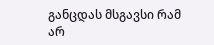განცდას მსგავსი რამ არ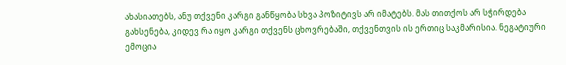ახასიათებს, ანუ თქვენი კარგი განწყობა სხვა პოზიტივს არ იმატებს. მას თითქოს არ სჭირდება გახსენება, კიდევ რა იყო კარგი თქვენს ცხოვრებაში, თქვენთვის ის ერთიც საკმარისია. ნეგატიური ემოცია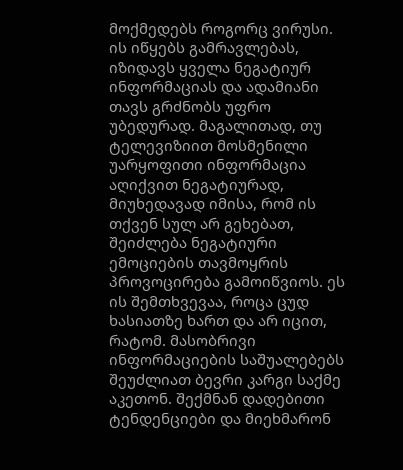მოქმედებს როგორც ვირუსი. ის იწყებს გამრავლებას, იზიდავს ყველა ნეგატიურ ინფორმაციას და ადამიანი თავს გრძნობს უფრო უბედურად. მაგალითად, თუ ტელევიზიით მოსმენილი უარყოფითი ინფორმაცია აღიქვით ნეგატიურად, მიუხედავად იმისა, რომ ის თქვენ სულ არ გეხებათ, შეიძლება ნეგატიური ემოციების თავმოყრის პროვოცირება გამოიწვიოს. ეს ის შემთხვევაა, როცა ცუდ ხასიათზე ხართ და არ იცით, რატომ. მასობრივი ინფორმაციების საშუალებებს შეუძლიათ ბევრი კარგი საქმე აკეთონ. შექმნან დადებითი ტენდენციები და მიეხმარონ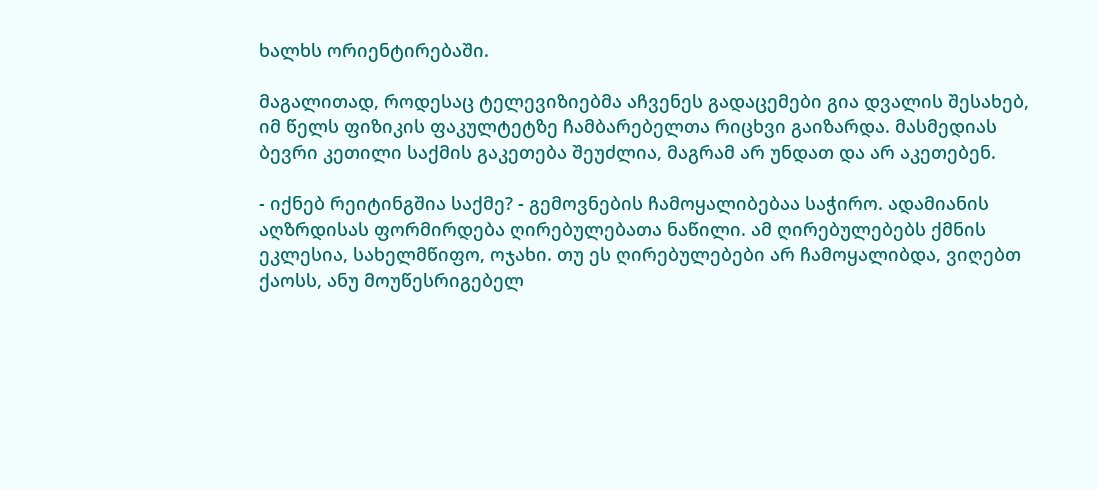ხალხს ორიენტირებაში.

მაგალითად, როდესაც ტელევიზიებმა აჩვენეს გადაცემები გია დვალის შესახებ, იმ წელს ფიზიკის ფაკულტეტზე ჩამბარებელთა რიცხვი გაიზარდა. მასმედიას ბევრი კეთილი საქმის გაკეთება შეუძლია, მაგრამ არ უნდათ და არ აკეთებენ.

- იქნებ რეიტინგშია საქმე? - გემოვნების ჩამოყალიბებაა საჭირო. ადამიანის აღზრდისას ფორმირდება ღირებულებათა ნაწილი. ამ ღირებულებებს ქმნის ეკლესია, სახელმწიფო, ოჯახი. თუ ეს ღირებულებები არ ჩამოყალიბდა, ვიღებთ ქაოსს, ანუ მოუწესრიგებელ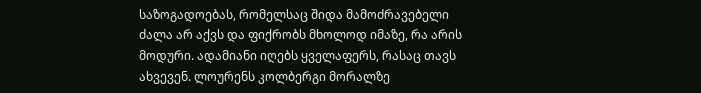საზოგადოებას, რომელსაც შიდა მამოძრავებელი ძალა არ აქვს და ფიქრობს მხოლოდ იმაზე, რა არის მოდური. ადამიანი იღებს ყველაფერს, რასაც თავს ახვევენ. ლოურენს კოლბერგი მორალზე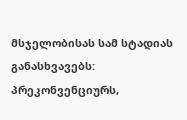მსჯელობისას სამ სტადიას განასხვავებს: პრეკონვენციურს,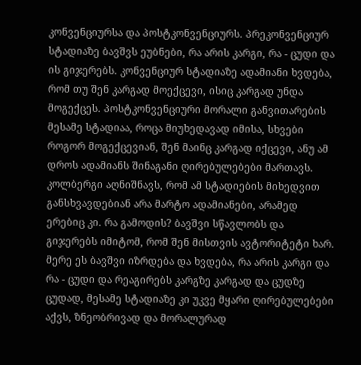კონვენციურსა და პოსტკონვენციურს. პრეკონვენციურ სტადიაზე ბავშვს ეუბნები, რა არის კარგი, რა - ცუდი და ის გიჯერებს. კონვენციურ სტადიაზე ადამიანი ხვდება, რომ თუ შენ კარგად მოექცევი, ისიც კარგად უნდა მოგექცეს. პოსტკონვენციური მორალი განვითარების მესამე სტადიაა, როცა მიუხედავად იმისა, სხვები როგორ მოგექცევიან, შენ მაინც კარგად იქცევი, ანუ ამ დროს ადამიანს შინაგანი ღირებულებები მართავს. კოლბერგი აღნიშნავს, რომ ამ სტადიების მიხედვით განსხვავდებიან არა მარტო ადამიანები, არამედ ერებიც კი. რა გამოდის? ბავშვი სწავლობს და გიჯერებს იმიტომ, რომ შენ მისთვის ავტორიტეტი ხარ. მერე ეს ბავშვი იზრდება და ხვდება, რა არის კარგი და რა - ცუდი და რეაგირებს კარგზე კარგად და ცუდზე ცუდად, მესამე სტადიაზე კი უკვე მყარი ღირებულებები აქვს, ზნეობრივად და მორალურად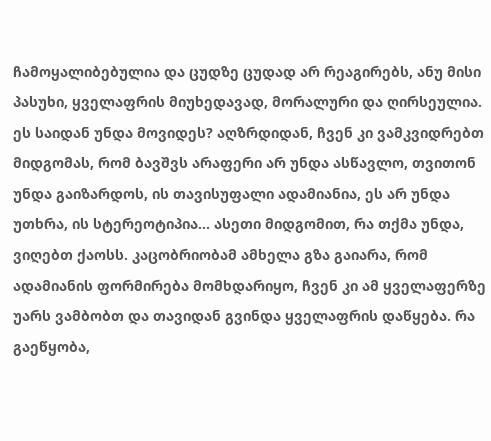ჩამოყალიბებულია და ცუდზე ცუდად არ რეაგირებს, ანუ მისი პასუხი, ყველაფრის მიუხედავად, მორალური და ღირსეულია. ეს საიდან უნდა მოვიდეს? აღზრდიდან, ჩვენ კი ვამკვიდრებთ მიდგომას, რომ ბავშვს არაფერი არ უნდა ასწავლო, თვითონ უნდა გაიზარდოს, ის თავისუფალი ადამიანია, ეს არ უნდა უთხრა, ის სტერეოტიპია... ასეთი მიდგომით, რა თქმა უნდა, ვიღებთ ქაოსს. კაცობრიობამ ამხელა გზა გაიარა, რომ ადამიანის ფორმირება მომხდარიყო, ჩვენ კი ამ ყველაფერზე უარს ვამბობთ და თავიდან გვინდა ყველაფრის დაწყება. რა გაეწყობა,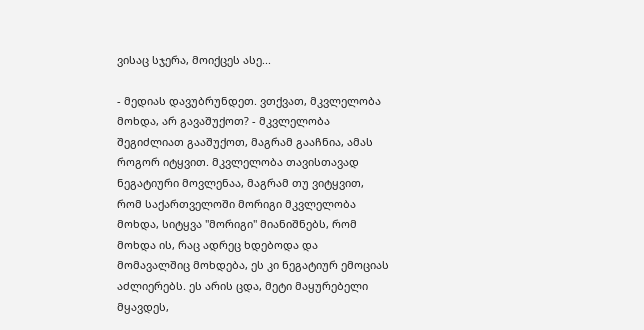ვისაც სჯერა, მოიქცეს ასე...

- მედიას დავუბრუნდეთ. ვთქვათ, მკვლელობა მოხდა, არ გავაშუქოთ? - მკვლელობა შეგიძლიათ გააშუქოთ, მაგრამ გააჩნია, ამას როგორ იტყვით. მკვლელობა თავისთავად ნეგატიური მოვლენაა, მაგრამ თუ ვიტყვით, რომ საქართველოში მორიგი მკვლელობა მოხდა, სიტყვა "მორიგი" მიანიშნებს, რომ მოხდა ის, რაც ადრეც ხდებოდა და მომავალშიც მოხდება, ეს კი ნეგატიურ ემოციას აძლიერებს. ეს არის ცდა, მეტი მაყურებელი მყავდეს,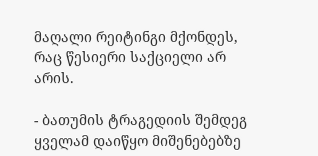მაღალი რეიტინგი მქონდეს, რაც წესიერი საქციელი არ არის.

- ბათუმის ტრაგედიის შემდეგ ყველამ დაიწყო მიშენებებზე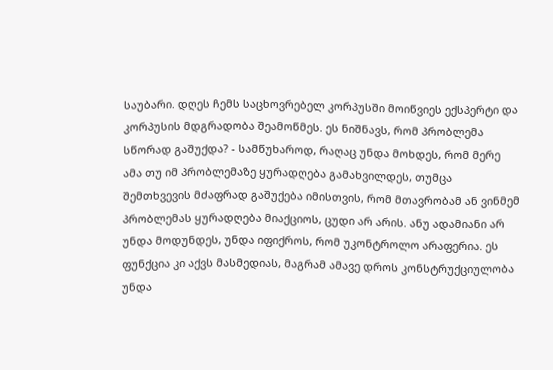საუბარი. დღეს ჩემს საცხოვრებელ კორპუსში მოიწვიეს ექსპერტი და კორპუსის მდგრადობა შეამოწმეს. ეს ნიშნავს, რომ პრობლემა სწორად გაშუქდა? - სამწუხაროდ, რაღაც უნდა მოხდეს, რომ მერე ამა თუ იმ პრობლემაზე ყურადღება გამახვილდეს, თუმცა შემთხვევის მძაფრად გაშუქება იმისთვის, რომ მთავრობამ ან ვინმემ პრობლემას ყურადღება მიაქციოს, ცუდი არ არის. ანუ ადამიანი არ უნდა მოდუნდეს, უნდა იფიქროს, რომ უკონტროლო არაფერია. ეს ფუნქცია კი აქვს მასმედიას, მაგრამ ამავე დროს კონსტრუქციულობა უნდა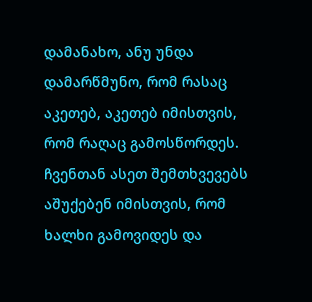დამანახო, ანუ უნდა დამარწმუნო, რომ რასაც აკეთებ, აკეთებ იმისთვის, რომ რაღაც გამოსწორდეს. ჩვენთან ასეთ შემთხვევებს აშუქებენ იმისთვის, რომ ხალხი გამოვიდეს და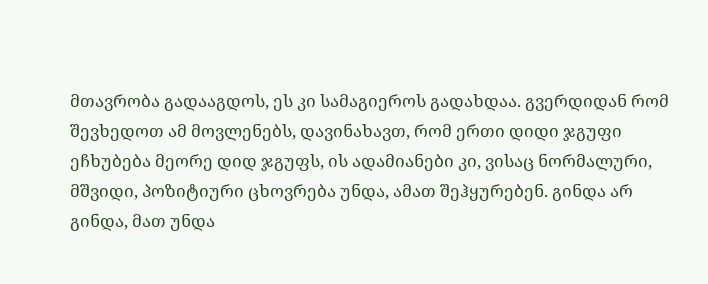მთავრობა გადააგდოს, ეს კი სამაგიეროს გადახდაა. გვერდიდან რომ შევხედოთ ამ მოვლენებს, დავინახავთ, რომ ერთი დიდი ჯგუფი ეჩხუბება მეორე დიდ ჯგუფს, ის ადამიანები კი, ვისაც ნორმალური, მშვიდი, პოზიტიური ცხოვრება უნდა, ამათ შეჰყურებენ. გინდა არ გინდა, მათ უნდა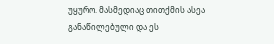უყურო. მასმედიაც თითქმის ასეა განაწილებული და ეს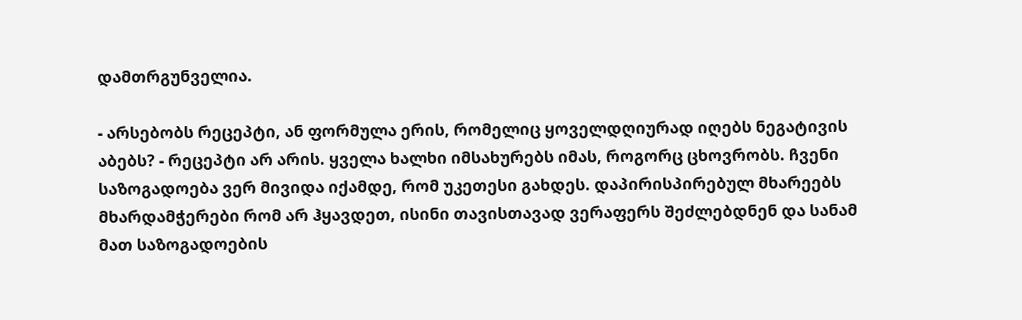დამთრგუნველია.

- არსებობს რეცეპტი, ან ფორმულა ერის, რომელიც ყოველდღიურად იღებს ნეგატივის აბებს? - რეცეპტი არ არის. ყველა ხალხი იმსახურებს იმას, როგორც ცხოვრობს. ჩვენი საზოგადოება ვერ მივიდა იქამდე, რომ უკეთესი გახდეს. დაპირისპირებულ მხარეებს მხარდამჭერები რომ არ ჰყავდეთ, ისინი თავისთავად ვერაფერს შეძლებდნენ და სანამ მათ საზოგადოების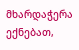მხარდაჭერა ექნებათ,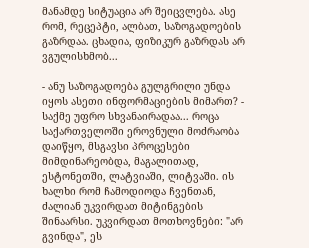მანამდე სიტუაცია არ შეიცვლება. ასე რომ, რეცეპტი, ალბათ, საზოგადოების გაზრდაა. ცხადია, ფიზიკურ გაზრდას არ ვგულისხმობ...

- ანუ საზოგადოება გულგრილი უნდა იყოს ასეთი ინფორმაციების მიმართ? - საქმე უფრო სხვანაირადაა... როცა საქართველოში ეროვნული მოძრაობა დაიწყო, მსგავსი პროცესები მიმდინარეობდა, მაგალითად, ესტონეთში, ლატვიაში, ლიტვაში. ის ხალხი რომ ჩამოდიოდა ჩვენთან, ძალიან უკვირდათ მიტინგების შინაარსი. უკვირდათ მოთხოვნები: "არ გვინდა", ეს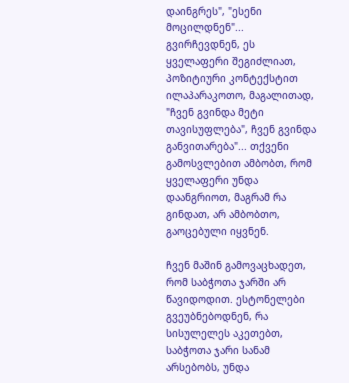დაინგრეს", "ესენი მოცილდნენ"... გვირჩევდნენ, ეს ყველაფერი შეგიძლიათ, პოზიტიური კონტექსტით ილაპარაკოთო, მაგალითად, "ჩვენ გვინდა მეტი თავისუფლება", ჩვენ გვინდა განვითარება"... თქვენი გამოსვლებით ამბობთ, რომ ყველაფერი უნდა დაანგრიოთ, მაგრამ რა გინდათ, არ ამბობთო, გაოცებული იყვნენ.

ჩვენ მაშინ გამოვაცხადეთ, რომ საბჭოთა ჯარში არ წავიდოდით. ესტონელები გვეუბნებოდნენ, რა სისულელეს აკეთებთ, საბჭოთა ჯარი სანამ არსებობს, უნდა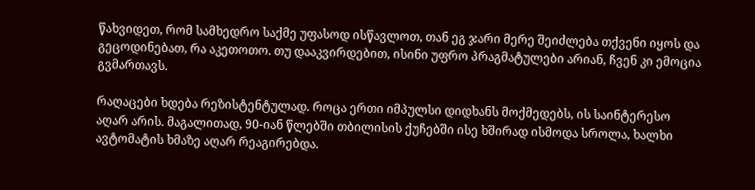წახვიდეთ, რომ სამხედრო საქმე უფასოდ ისწავლოთ, თან ეგ ჯარი მერე შეიძლება თქვენი იყოს და გეცოდინებათ, რა აკეთოთო. თუ დააკვირდებით, ისინი უფრო პრაგმატულები არიან, ჩვენ კი ემოცია გვმართავს.

რაღაცები ხდება რეზისტენტულად. როცა ერთი იმპულსი დიდხანს მოქმედებს, ის საინტერესო აღარ არის. მაგალითად, 90-იან წლებში თბილისის ქუჩებში ისე ხშირად ისმოდა სროლა, ხალხი ავტომატის ხმაზე აღარ რეაგირებდა.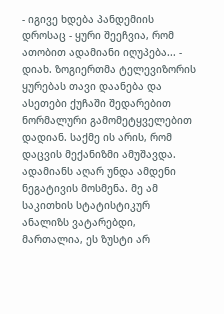- იგივე ხდება პანდემიის დროსაც - ყური შეეჩვია, რომ ათობით ადამიანი იღუპება... - დიახ. ზოგიერთმა ტელევიზორის ყურებას თავი დაანება და ასეთები ქუჩაში შედარებით ნორმალური გამომეტყველებით დადიან. საქმე ის არის, რომ დაცვის მექანიზმი ამუშავდა. ადამიანს აღარ უნდა ამდენი ნეგატივის მოსმენა. მე ამ საკითხის სტატისტიკურ ანალიზს ვატარებდი, მართალია, ეს ზუსტი არ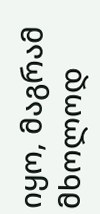იყო, მაგრამ მხოლოდ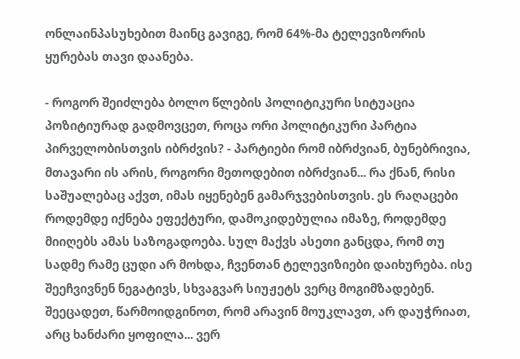ონლაინპასუხებით მაინც გავიგე, რომ 64%-მა ტელევიზორის ყურებას თავი დაანება.

- როგორ შეიძლება ბოლო წლების პოლიტიკური სიტუაცია პოზიტიურად გადმოვცეთ, როცა ორი პოლიტიკური პარტია პირველობისთვის იბრძვის? - პარტიები რომ იბრძვიან, ბუნებრივია, მთავარი ის არის, როგორი მეთოდებით იბრძვიან... რა ქნან, რისი საშუალებაც აქვთ, იმას იყენებენ გამარჯვებისთვის. ეს რაღაცები როდემდე იქნება ეფექტური, დამოკიდებულია იმაზე, როდემდე მიიღებს ამას საზოგადოება. სულ მაქვს ასეთი განცდა, რომ თუ სადმე რამე ცუდი არ მოხდა, ჩვენთან ტელევიზიები დაიხურება. ისე შეეჩვივნენ ნეგატივს, სხვაგვარ სიუჟეტს ვერც მოგიმზადებენ. შეეცადეთ, წარმოიდგინოთ, რომ არავინ მოუკლავთ, არ დაუჭრიათ, არც ხანძარი ყოფილა... ვერ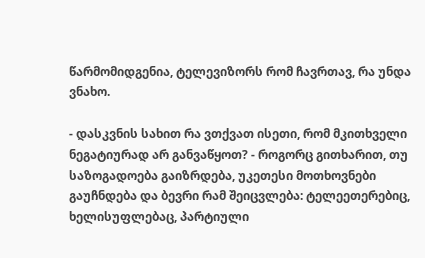წარმომიდგენია, ტელევიზორს რომ ჩავრთავ, რა უნდა ვნახო.

- დასკვნის სახით რა ვთქვათ ისეთი, რომ მკითხველი ნეგატიურად არ განვაწყოთ? - როგორც გითხარით, თუ საზოგადოება გაიზრდება, უკეთესი მოთხოვნები გაუჩნდება და ბევრი რამ შეიცვლება: ტელეეთერებიც, ხელისუფლებაც, პარტიული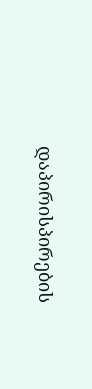დაპირისპირების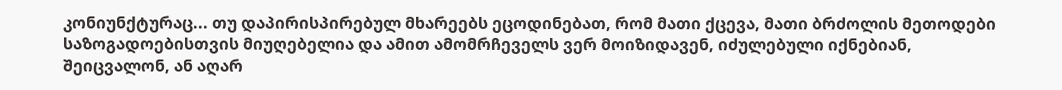კონიუნქტურაც... თუ დაპირისპირებულ მხარეებს ეცოდინებათ, რომ მათი ქცევა, მათი ბრძოლის მეთოდები საზოგადოებისთვის მიუღებელია და ამით ამომრჩეველს ვერ მოიზიდავენ, იძულებული იქნებიან, შეიცვალონ, ან აღარ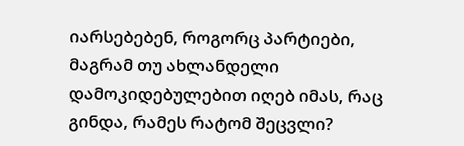იარსებებენ, როგორც პარტიები, მაგრამ თუ ახლანდელი დამოკიდებულებით იღებ იმას, რაც გინდა, რამეს რატომ შეცვლი?